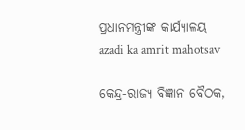ପ୍ରଧାନମନ୍ତ୍ରୀଙ୍କ କାର୍ଯ୍ୟାଳୟ
azadi ka amrit mahotsav

କେନ୍ଦ୍ର-ରାଜ୍ୟ ବିଜ୍ଞାନ ବୈଠକ,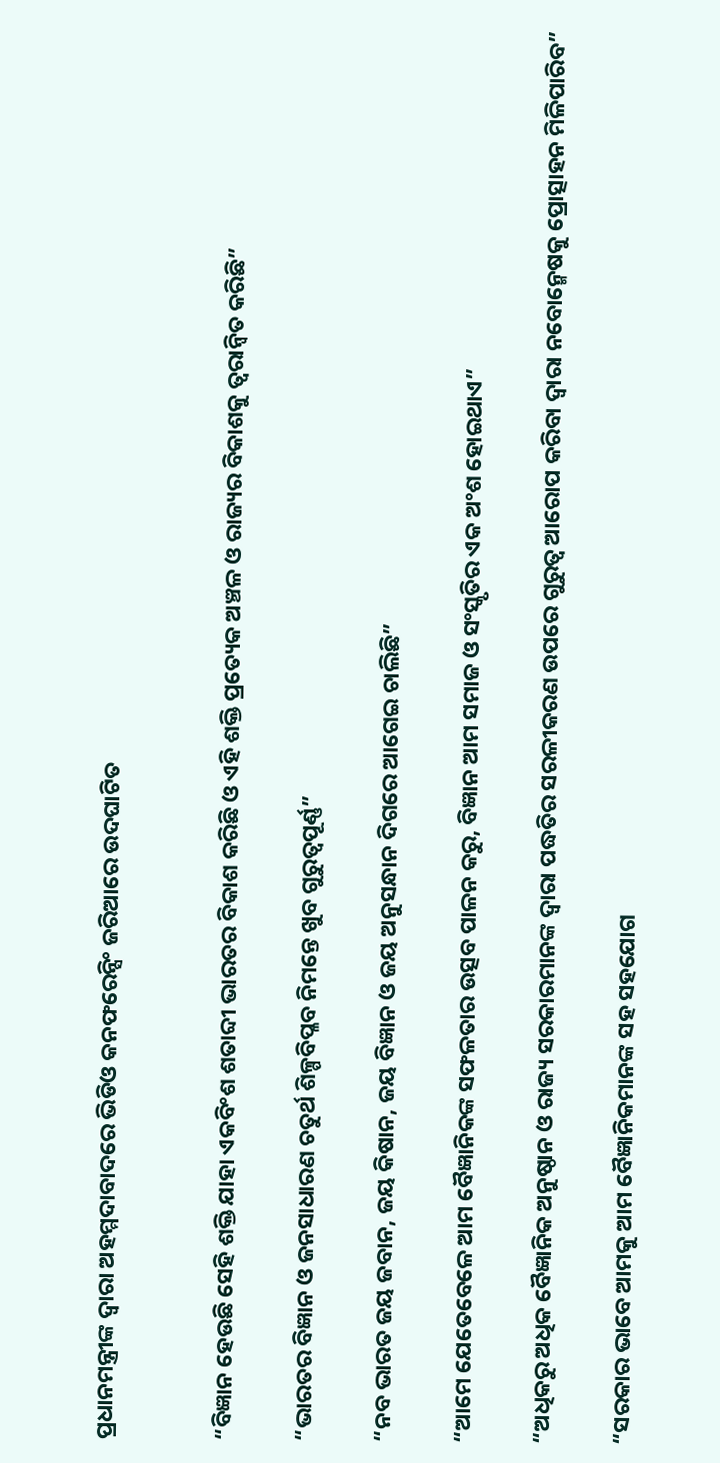ପ୍ରଧାନମନ୍ତ୍ରୀଙ୍କ ଦ୍ୱାରା ଅହମ୍ମଦାବାଦରେ ଭିଡିଓ କନଫରେନ୍ସିଂ ଜରିଆରେ ଉଦଘାଟିତ


“ବିଜ୍ଞାନ ହେଉଛି ସେହି ଶକ୍ତି ଯାହା ଏକବିଂଶ ଶତାବ୍ଦୀ ଭାରତର ବିକାଶ କରିଛି ଓ ଏହି ଶକ୍ତି ପ୍ରତ୍ୟେକ ଅଞ୍ଚଳ ଓ ରାଜ୍ୟର ବିକାଶକୁ ତ୍ୱରାନ୍ୱିତ କରିଛି”

“ଭାରତର ବିଜ୍ଞାନ ଓ ଜନସାଧାରଣ ଚତୁର୍ଥ ଶିଳ୍ପବିପ୍ଳବ ନିମନ୍ତେ ଖୁବ ଗୁରୁତ୍ୱପୂର୍ଣ୍ଣ”

“ନବ ଭାରତ ଜୟ ଜବାନ, ଜୟ କିଷାନ, ଜୟ ବିଜ୍ଞାନ ଓ ଜୟ ଅନୁସନ୍ଧାନ ଦିଗରେ ଆଗେଇ ଚାଲିଛି”

“ଆମେ ଯେତେବେଳେ ଆମ ବୈଜ୍ଞାନିକଙ୍କ ସଫଳତାର ଉତ୍ସବ ପାଳନ କରୁ, ବିଜ୍ଞାନ ଆମ ସମାଜ ଓ ସଂସ୍କୃତିର ଏକ ଅଂଶ ହୋଇଥାଏ”

“ଅଧିକରୁ ଅଧିକ ବୈଜ୍ଞାନିକ ଅନୁଷ୍ଠାନ ଓ ରାଜ୍ୟ ସରକାରମାନଙ୍କ ଦ୍ୱାରା ପଦ୍ଧତିର ସରଳୀକରଣ ଉପରେ ଗୁରୁତ୍ୱ ଆରୋପ କରିବା ଦ୍ୱାରା ନବୋନ୍ମେଷକୁ ପ୍ରୋତ୍ସାହନ ମିଳିପାରିବ”

“ସରକାର ଭାବେ ଆମକୁ ଆମ ବୈଜ୍ଞାନିକମାନଙ୍କ ସହ ସହଯୋଗ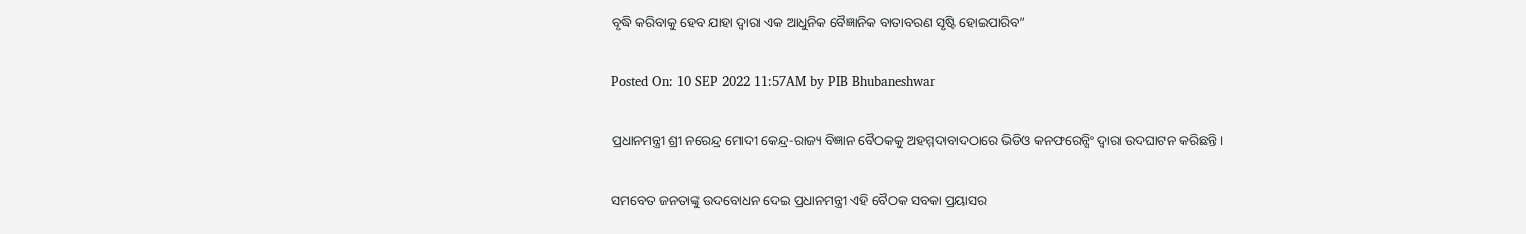ବୃଦ୍ଧି କରିବାକୁ ହେବ ଯାହା ଦ୍ୱାରା ଏକ ଆଧୁନିକ ବୈଜ୍ଞାନିକ ବାତାବରଣ ସୃଷ୍ଟି ହୋଇପାରିବ”

Posted On: 10 SEP 2022 11:57AM by PIB Bhubaneshwar

ପ୍ରଧାନମନ୍ତ୍ରୀ ଶ୍ରୀ ନରେନ୍ଦ୍ର ମୋଦୀ କେନ୍ଦ୍ର-ରାଜ୍ୟ ବିଜ୍ଞାନ ବୈଠକକୁ ଅହମ୍ମଦାବାଦଠାରେ ଭିଡିଓ କନଫରେନ୍ସିଂ ଦ୍ୱାରା ଉଦଘାଟନ କରିଛନ୍ତି ।

ସମବେତ ଜନତାଙ୍କୁ ଉଦବୋଧନ ଦେଇ ପ୍ରଧାନମନ୍ତ୍ରୀ ଏହି ବୈଠକ ସବକା ପ୍ରୟାସର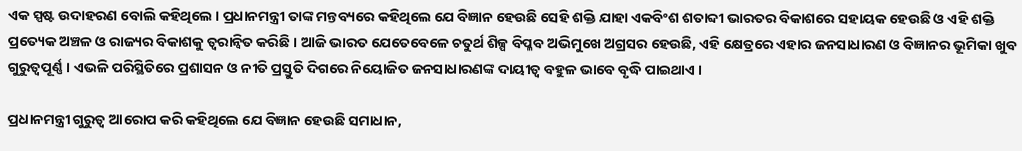ଏକ ସ୍ପଷ୍ଟ ଉଦାହରଣ ବୋଲି କହିଥିଲେ । ପ୍ରଧାନମନ୍ତ୍ରୀ ତାଙ୍କ ମନ୍ତବ୍ୟରେ କହିଥିଲେ ଯେ ବିଜ୍ଞାନ ହେଉଛି ସେହି ଶକ୍ତି ଯାହା ଏକବିଂଶ ଶତାବ୍ଦୀ ଭାରତର ବିକାଶରେ ସହାୟକ ହେଉଛି ଓ ଏହି ଶକ୍ତି ପ୍ରତ୍ୟେକ ଅଞ୍ଚଳ ଓ ରାଜ୍ୟର ବିକାଶକୁ ତ୍ୱରାନ୍ୱିତ କରିଛି । ଆଜି ଭାରତ ଯେତେବେଳେ ଚତୁର୍ଥ ଶିଳ୍ପ ବିପ୍ଳବ ଅଭିମୁଖେ ଅଗ୍ରସର ହେଉଛି, ଏହି କ୍ଷେତ୍ରରେ ଏହାର ଜନସାଧାରଣ ଓ ବିଜ୍ଞାନର ଭୂମିକା ଖୁବ ଗୁରୁତ୍ୱପୂର୍ଣ୍ଣ । ଏଭଳି ପରିସ୍ଥିତିରେ ପ୍ରଶାସନ ଓ ନୀତି ପ୍ରସ୍ତୁତି ଦିଗରେ ନିୟୋଜିତ ଜନସାଧାରଣଙ୍କ ଦାୟୀତ୍ୱ ବହୁଳ ଭାବେ ବୃଦ୍ଧି ପାଇଥାଏ ।

ପ୍ରଧାନମନ୍ତ୍ରୀ ଗୁରୁତ୍ୱ ଆରୋପ କରି କହିଥିଲେ ଯେ ବିଜ୍ଞାନ ହେଉଛି ସମାଧାନ,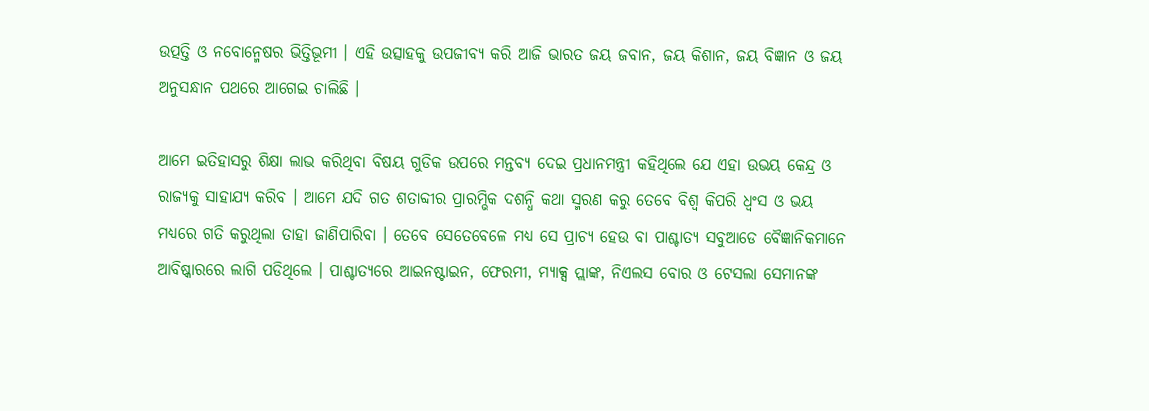ଉତ୍ପତ୍ତି ଓ ନବୋନ୍ମେଷର ଭିତ୍ତିଭୂମୀ । ଏହି ଉତ୍ସାହକୁ ଉପଜୀବ୍ୟ କରି ଆଜି ଭାରତ ଜୟ ଜବାନ, ଜୟ କିଶାନ, ଜୟ ବିଜ୍ଞାନ ଓ ଜୟ ଅନୁସନ୍ଧାନ ପଥରେ ଆଗେଇ ଚାଲିଛି ।

ଆମେ ଇତିହାସରୁ ଶିକ୍ଷା ଲାଭ କରିଥିବା ବିଷୟ ଗୁଡିକ ଉପରେ ମନ୍ତବ୍ୟ ଦେଇ ପ୍ରଧାନମନ୍ତ୍ରୀ କହିଥିଲେ ଯେ ଏହା ଉଭୟ କେନ୍ଦ୍ର ଓ ରାଜ୍ୟକୁ ସାହାଯ୍ୟ କରିବ । ଆମେ ଯଦି ଗତ ଶତାବ୍ଦୀର ପ୍ରାରମ୍ଭିକ ଦଶନ୍ଧି କଥା ସ୍ମରଣ କରୁ ତେବେ ବିଶ୍ୱ କିପରି ଧ୍ୱଂସ ଓ ଭୟ ମଧ୍ୟରେ ଗତି କରୁଥିଲା ତାହା ଜାଣିପାରିବା । ତେବେ ସେତେବେଳେ ମଧ୍ୟ ସେ ପ୍ରାଚ୍ୟ ହେଉ ବା ପାଶ୍ଚାତ୍ୟ ସବୁଆଡେ ବୈଜ୍ଞାନିକମାନେ ଆବିଷ୍କାରରେ ଲାଗି ପଡିଥିଲେ । ପାଶ୍ଚାତ୍ୟରେ ଆଇନଷ୍ଟାଇନ, ଫେରମୀ, ମ୍ୟାକ୍ସ ପ୍ଲାଙ୍କ, ନିଏଲସ ବୋର ଓ ଟେସଲା ସେମାନଙ୍କ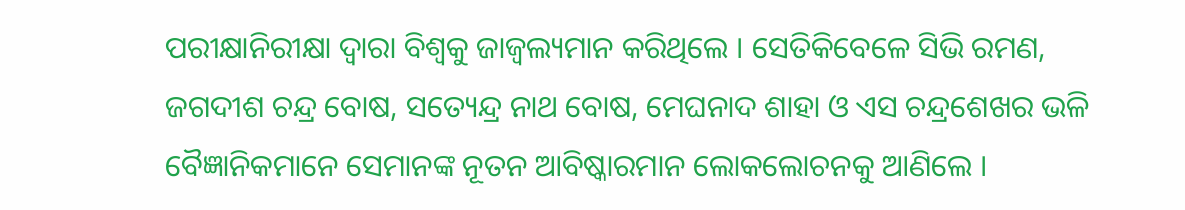ପରୀକ୍ଷାନିରୀକ୍ଷା ଦ୍ୱାରା ବିଶ୍ୱକୁ ଜାଜ୍ୱଲ୍ୟମାନ କରିଥିଲେ । ସେତିକିବେଳେ ସିଭି ରମଣ, ଜଗଦୀଶ ଚନ୍ଦ୍ର ବୋଷ, ସତ୍ୟେନ୍ଦ୍ର ନାଥ ବୋଷ, ମେଘନାଦ ଶାହା ଓ ଏସ ଚନ୍ଦ୍ରଶେଖର ଭଳି ବୈଜ୍ଞାନିକମାନେ ସେମାନଙ୍କ ନୂତନ ଆବିଷ୍କାରମାନ ଲୋକଲୋଚନକୁ ଆଣିଲେ ।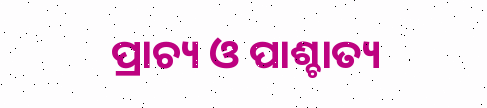ପ୍ରାଚ୍ୟ ଓ ପାଶ୍ଚାତ୍ୟ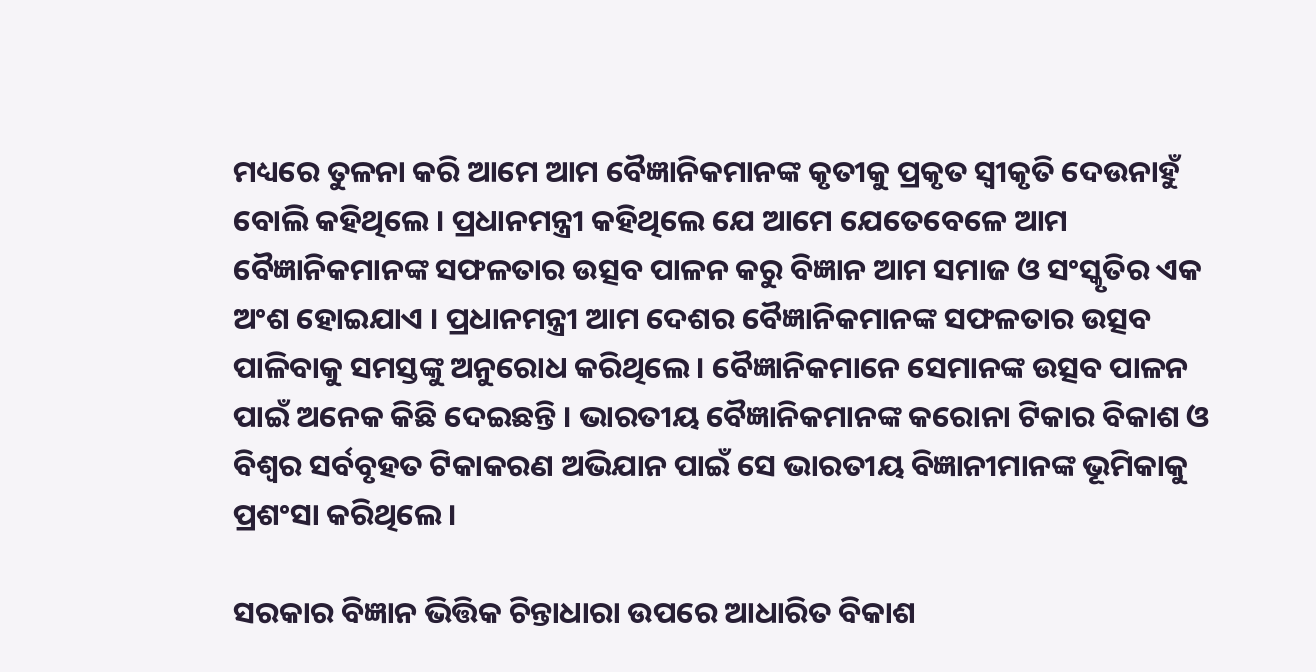ମଧ୍ୟରେ ତୁଳନା କରି ଆମେ ଆମ ବୈଜ୍ଞାନିକମାନଙ୍କ କୃତୀକୁ ପ୍ରକୃତ ସ୍ୱୀକୃତି ଦେଉନାହୁଁ ବୋଲି କହିଥିଲେ । ପ୍ରଧାନମନ୍ତ୍ରୀ କହିଥିଲେ ଯେ ଆମେ ଯେତେବେଳେ ଆମ ବୈଜ୍ଞାନିକମାନଙ୍କ ସଫଳତାର ଉତ୍ସବ ପାଳନ କରୁ ବିଜ୍ଞାନ ଆମ ସମାଜ ଓ ସଂସ୍କୃତିର ଏକ ଅଂଶ ହୋଇଯାଏ । ପ୍ରଧାନମନ୍ତ୍ରୀ ଆମ ଦେଶର ବୈଜ୍ଞାନିକମାନଙ୍କ ସଫଳତାର ଉତ୍ସବ ପାଳିବାକୁ ସମସ୍ତଙ୍କୁ ଅନୁରୋଧ କରିଥିଲେ । ବୈଜ୍ଞାନିକମାନେ ସେମାନଙ୍କ ଉତ୍ସବ ପାଳନ ପାଇଁ ଅନେକ କିଛି ଦେଇଛନ୍ତି । ଭାରତୀୟ ବୈଜ୍ଞାନିକମାନଙ୍କ କରୋନା ଟିକାର ବିକାଶ ଓ ବିଶ୍ୱର ସର୍ବବୃହତ ଟିକାକରଣ ଅଭିଯାନ ପାଇଁ ସେ ଭାରତୀୟ ବିଜ୍ଞାନୀମାନଙ୍କ ଭୂମିକାକୁ ପ୍ରଶଂସା କରିଥିଲେ ।

ସରକାର ବିଜ୍ଞାନ ଭିତ୍ତିକ ଚିନ୍ତାଧାରା ଉପରେ ଆଧାରିତ ବିକାଶ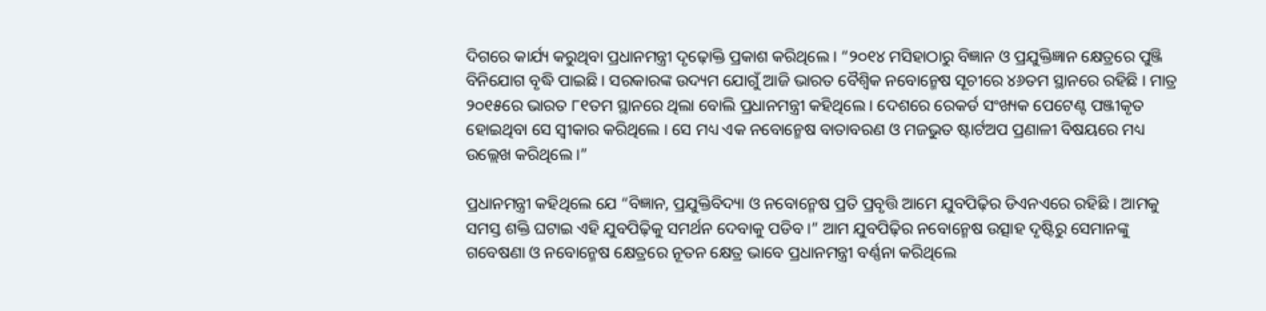ଦିଗରେ କାର୍ଯ୍ୟ କରୁଥିବା ପ୍ରଧାନମନ୍ତ୍ରୀ ଦୃଢ଼ୋକ୍ତି ପ୍ରକାଶ କରିଥିଲେ । “୨୦୧୪ ମସିହାଠାରୁ ବିଜ୍ଞାନ ଓ ପ୍ରଯୁକ୍ତିଜ୍ଞାନ କ୍ଷେତ୍ରରେ ପୁଞ୍ଜି ବିନିଯୋଗ ବୃଦ୍ଧି ପାଇଛି । ସରକାରଙ୍କ ଉଦ୍ୟମ ଯୋଗୁଁ ଆଜି ଭାରତ ବୈଶ୍ୱିକ ନବୋନ୍ମେଷ ସୂଚୀରେ ୪୬ତମ ସ୍ଥାନରେ ରହିଛି । ମାତ୍ର ୨୦୧୫ରେ ଭାରତ ୮୧ତମ ସ୍ଥାନରେ ଥିଲା ବୋଲି ପ୍ରଧାନମନ୍ତ୍ରୀ କହିଥିଲେ । ଦେଶରେ ରେକର୍ଡ ସଂଖ୍ୟକ ପେଟେଣ୍ଟ ପଞ୍ଜୀକୃତ ହୋଇଥିବା ସେ ସ୍ୱୀକାର କରିଥିଲେ । ସେ ମଧ୍ୟ ଏକ ନବୋନ୍ମେଷ ବାତାବରଣ ଓ ମଜଭୁତ ଷ୍ଟାର୍ଟଅପ ପ୍ରଣାଳୀ ବିଷୟରେ ମଧ୍ୟ ଉଲ୍ଲେଖ କରିଥିଲେ ।”

ପ୍ରଧାନମନ୍ତ୍ରୀ କହିଥିଲେ ଯେ “ବିଜ୍ଞାନ, ପ୍ରଯୁକ୍ତିବିଦ୍ୟା ଓ ନବୋନ୍ମେଷ ପ୍ରତି ପ୍ରବୃତ୍ତି ଆମେ ଯୁବପିଢ଼ିର ଡିଏନଏରେ ରହିଛି । ଆମକୁ ସମସ୍ତ ଶକ୍ତି ଘଟାଇ ଏହି ଯୁବପିଢ଼ିକୁ ସମର୍ଥନ ଦେବାକୁ ପଡିବ ।” ଆମ ଯୁବପିଢ଼ିର ନବୋନ୍ମେଷ ଉତ୍ସାହ ଦୃଷ୍ଟିରୁ ସେମାନଙ୍କୁ ଗବେଷଣା ଓ ନବୋନ୍ମେଷ କ୍ଷେତ୍ରରେ ନୂତନ କ୍ଷେତ୍ର ଭାବେ ପ୍ରଧାନମନ୍ତ୍ରୀ ବର୍ଣ୍ଣନା କରିଥିଲେ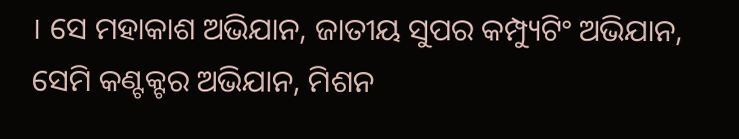। ସେ ମହାକାଶ ଅଭିଯାନ, ଜାତୀୟ ସୁପର କମ୍ପ୍ୟୁଟିଂ ଅଭିଯାନ, ସେମି କଣ୍ଟକ୍ଟର ଅଭିଯାନ, ମିଶନ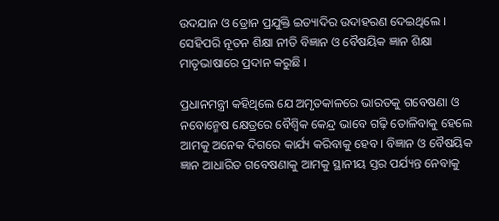ଉଦଯାନ ଓ ଡ୍ରୋନ ପ୍ରଯୁକ୍ତି ଇତ୍ୟାଦିର ଉଦାହରଣ ଦେଇଥିଲେ । ସେହିପରି ନୂତନ ଶିକ୍ଷା ନୀତି ବିଜ୍ଞାନ ଓ ବୈଷୟିକ ଜ୍ଞାନ ଶିକ୍ଷା ମାତୃଭାଷାରେ ପ୍ରଦାନ କରୁଛି ।

ପ୍ରଧାନମନ୍ତ୍ରୀ କହିଥିଲେ ଯେ ଅମୃତକାଳରେ ଭାରତକୁ ଗବେଷଣା ଓ ନବୋନ୍ମେଷ କ୍ଷେତ୍ରରେ ବୈଶ୍ୱିକ କେନ୍ଦ୍ର ଭାବେ ଗଢ଼ି ତୋଳିବାକୁ ହେଲେ ଆମକୁ ଅନେକ ଦିଗରେ କାର୍ଯ୍ୟ କରିବାକୁ ହେବ । ବିଜ୍ଞାନ ଓ ବୈଷୟିକ ଜ୍ଞାନ ଆଧାରିତ ଗବେଷଣାକୁ ଆମକୁ ସ୍ଥାନୀୟ ସ୍ତର ପର୍ଯ୍ୟନ୍ତ ନେବାକୁ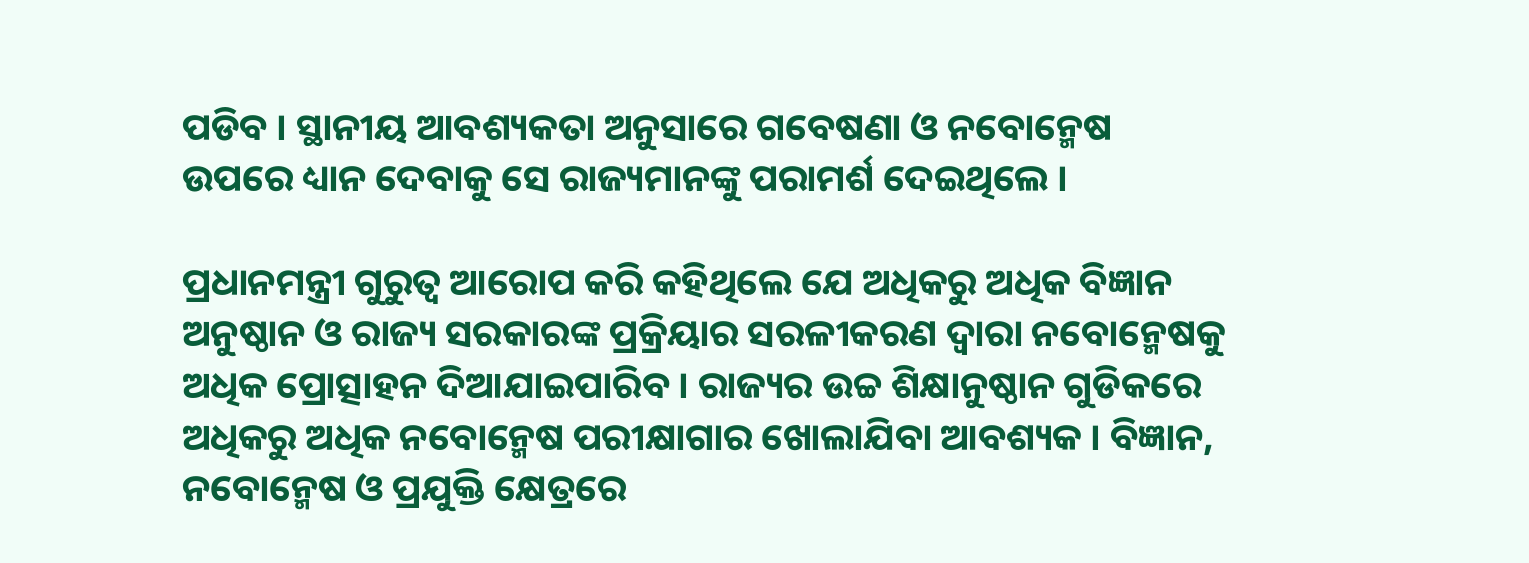ପଡିବ । ସ୍ଥାନୀୟ ଆବଶ୍ୟକତା ଅନୁସାରେ ଗବେଷଣା ଓ ନବୋନ୍ମେଷ ଉପରେ ଧ୍ୟାନ ଦେବାକୁ ସେ ରାଜ୍ୟମାନଙ୍କୁ ପରାମର୍ଶ ଦେଇଥିଲେ ।

ପ୍ରଧାନମନ୍ତ୍ରୀ ଗୁରୁତ୍ୱ ଆରୋପ କରି କହିଥିଲେ ଯେ ଅଧିକରୁ ଅଧିକ ବିଜ୍ଞାନ ଅନୁଷ୍ଠାନ ଓ ରାଜ୍ୟ ସରକାରଙ୍କ ପ୍ରକ୍ରିୟାର ସରଳୀକରଣ ଦ୍ୱାରା ନବୋନ୍ମେଷକୁ ଅଧିକ ପ୍ରୋତ୍ସାହନ ଦିଆଯାଇପାରିବ । ରାଜ୍ୟର ଉଚ୍ଚ ଶିକ୍ଷାନୁଷ୍ଠାନ ଗୁଡିକରେ ଅଧିକରୁ ଅଧିକ ନବୋନ୍ମେଷ ପରୀକ୍ଷାଗାର ଖୋଲାଯିବା ଆବଶ୍ୟକ । ବିଜ୍ଞାନ, ନବୋନ୍ମେଷ ଓ ପ୍ରଯୁକ୍ତି କ୍ଷେତ୍ରରେ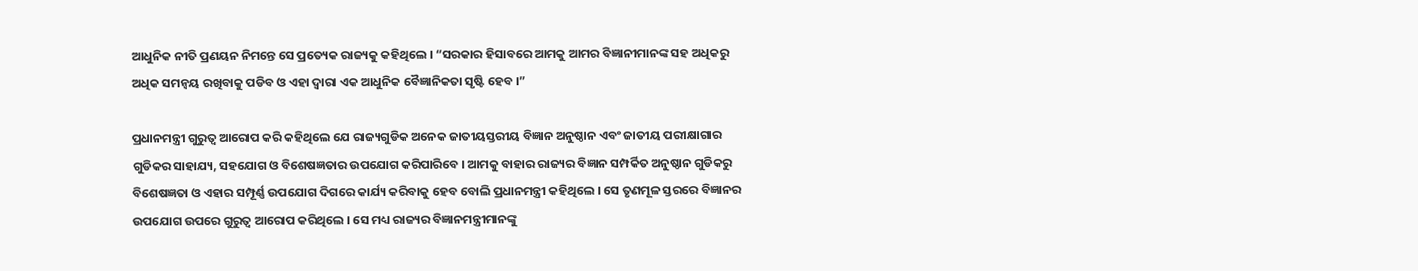ଆଧୁନିକ ନୀତି ପ୍ରଣୟନ ନିମନ୍ତେ ସେ ପ୍ରତ୍ୟେକ ରାଜ୍ୟକୁ କହିଥିଲେ । “ସରକାର ହିସାବରେ ଆମକୁ ଆମର ବିଜ୍ଞାନୀମାନଙ୍କ ସହ ଅଧିକରୁ ଅଧିକ ସମନ୍ୱୟ ରଖିବାକୁ ପଡିବ ଓ ଏହା ଦ୍ୱାରା ଏକ ଆଧୁନିକ ବୈଜ୍ଞାନିକତା ସୃଷ୍ଟି ହେବ ।”

ପ୍ରଧାନମନ୍ତ୍ରୀ ଗୁରୁତ୍ୱ ଆରୋପ କରି କହିଥିଲେ ଯେ ରାଜ୍ୟଗୁଡିକ ଅନେକ ଜାତୀୟସ୍ତରୀୟ ବିଜ୍ଞାନ ଅନୁଷ୍ଠାନ ଏବଂ ଜାତୀୟ ପରୀକ୍ଷାଗାର ଗୁଡିକର ସାହାଯ୍ୟ, ସହଯୋଗ ଓ ବିଶେଷଜ୍ଞତାର ଉପଯୋଗ କରିପାରିବେ । ଆମକୁ ବାହାର ରାଜ୍ୟର ବିଜ୍ଞାନ ସମ୍ପର୍କିତ ଅନୁଷ୍ଠାନ ଗୁଡିକରୁ ବିଶେଷଜ୍ଞତା ଓ ଏହାର ସମ୍ପୂର୍ଣ୍ଣ ଉପଯୋଗ ଦିଗରେ କାର୍ଯ୍ୟ କରିବାକୁ ହେବ ବୋଲି ପ୍ରଧାନମନ୍ତ୍ରୀ କହିଥିଲେ । ସେ ତୃଣମୂଳ ସ୍ତରରେ ବିଜ୍ଞାନର ଉପଯୋଗ ଉପରେ ଗୁରୁତ୍ୱ ଆରୋପ କରିଥିଲେ । ସେ ମଧ୍ୟ ରାଜ୍ୟର ବିଜ୍ଞାନମନ୍ତ୍ରୀମାନଙ୍କୁ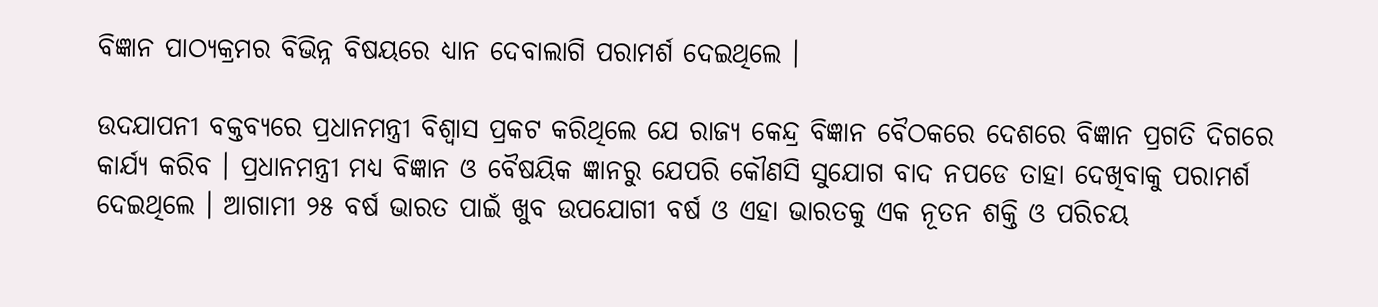ବିଜ୍ଞାନ ପାଠ୍ୟକ୍ରମର ବିଭିନ୍ନ ବିଷୟରେ ଧ୍ୟାନ ଦେବାଲାଗି ପରାମର୍ଶ ଦେଇଥିଲେ ।

ଉଦଯାପନୀ ବକ୍ତବ୍ୟରେ ପ୍ରଧାନମନ୍ତ୍ରୀ ବିଶ୍ୱାସ ପ୍ରକଟ କରିଥିଲେ ଯେ ରାଜ୍ୟ କେନ୍ଦ୍ର ବିଜ୍ଞାନ ବୈଠକରେ ଦେଶରେ ବିଜ୍ଞାନ ପ୍ରଗତି ଦିଗରେ କାର୍ଯ୍ୟ କରିବ । ପ୍ରଧାନମନ୍ତ୍ରୀ ମଧ୍ୟ ବିଜ୍ଞାନ ଓ ବୈଷୟିକ ଜ୍ଞାନରୁ ଯେପରି କୌଣସି ସୁଯୋଗ ବାଦ ନପଡେ ତାହା ଦେଖିବାକୁ ପରାମର୍ଶ ଦେଇଥିଲେ । ଆଗାମୀ ୨୫ ବର୍ଷ ଭାରତ ପାଇଁ ଖୁବ ଉପଯୋଗୀ ବର୍ଷ ଓ ଏହା ଭାରତକୁ ଏକ ନୂତନ ଶକ୍ତି ଓ ପରିଚୟ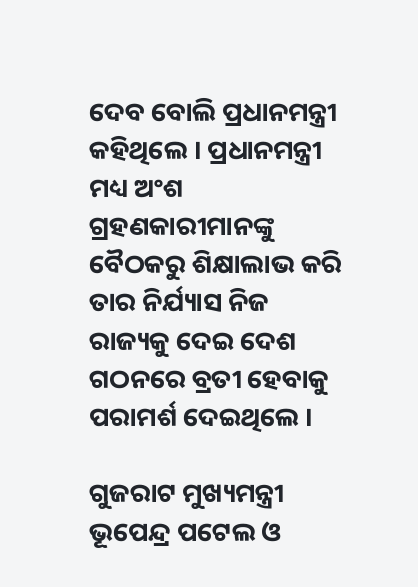ଦେବ ବୋଲି ପ୍ରଧାନମନ୍ତ୍ରୀ କହିଥିଲେ । ପ୍ରଧାନମନ୍ତ୍ରୀ ମଧ୍ୟ ଅଂଶ ଗ୍ରହଣକାରୀମାନଙ୍କୁ ବୈଠକରୁ ଶିକ୍ଷାଲାଭ କରି ତାର ନିର୍ଯ୍ୟାସ ନିଜ ରାଜ୍ୟକୁ ଦେଇ ଦେଶ ଗଠନରେ ବ୍ରତୀ ହେବାକୁ ପରାମର୍ଶ ଦେଇଥିଲେ ।

ଗୁଜରାଟ ମୁଖ୍ୟମନ୍ତ୍ରୀ ଭୂପେନ୍ଦ୍ର ପଟେଲ ଓ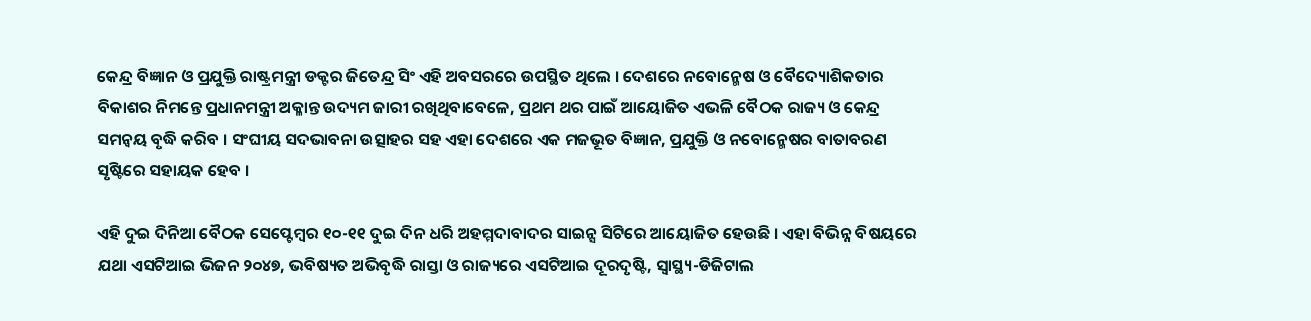କେନ୍ଦ୍ର ବିଜ୍ଞାନ ଓ ପ୍ରଯୁକ୍ତି ରାଷ୍ଟ୍ରମନ୍ତ୍ରୀ ଡକ୍ଟର ଜିତେନ୍ଦ୍ର ସିଂ ଏହି ଅବସରରେ ଉପସ୍ଥିତ ଥିଲେ । ଦେଶରେ ନବୋନ୍ମେଷ ଓ ବୈଦ୍ୟୋଶିକତାର ବିକାଶର ନିମନ୍ତେ ପ୍ରଧାନମନ୍ତ୍ରୀ ଅକ୍ଳାନ୍ତ ଉଦ୍ୟମ ଜାରୀ ରଖିଥିବାବେଳେ, ପ୍ରଥମ ଥର ପାଇଁ ଆୟୋଜିତ ଏଭଳି ବୈଠକ ରାଜ୍ୟ ଓ କେନ୍ଦ୍ର ସମନ୍ୱୟ ବୃଦ୍ଧି କରିବ । ସଂଘୀୟ ସଦଭାବନା ଉତ୍ସାହର ସହ ଏହା ଦେଶରେ ଏକ ମଜଭୂତ ବିଜ୍ଞାନ, ପ୍ରଯୁକ୍ତି ଓ ନବୋନ୍ମେଷର ବାତାବରଣ ସୃଷ୍ଟିରେ ସହାୟକ ହେବ ।

ଏହି ଦୁଇ ଦିନିଆ ବୈଠକ ସେପ୍ଟେମ୍ବର ୧୦-୧୧ ଦୁଇ ଦିନ ଧରି ଅହମ୍ମଦାବାଦର ସାଇନ୍ସ ସିଟିରେ ଆୟୋଜିତ ହେଉଛି । ଏହା ବିଭିନ୍ନ ବିଷୟରେ ଯଥା ଏସଟିଆଇ ଭିଜନ ୨୦୪୭, ଭବିଷ୍ୟତ ଅଭିବୃଦ୍ଧି ରାସ୍ତା ଓ ରାଜ୍ୟରେ ଏସଟିଆଇ ଦୂରଦୃଷ୍ଟି, ସ୍ୱାସ୍ଥ୍ୟ-ଡିଜିଟାଲ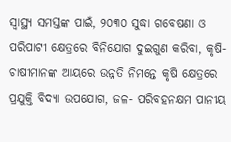ସ୍ୱାସ୍ଥ୍ୟ ସମସ୍ତଙ୍କ ପାଇଁ, ୨୦୩୦ ସୁଦ୍ଧା ଗବେଷଣା ଓ ପରିପାଟୀ କ୍ଷେତ୍ରରେ ବିନିଯୋଗ ଦୁଇଗୁଣ କରିବା, କୃଷି-ଚାଷୀମାନଙ୍କ ଆୟରେ ଉନ୍ନତି ନିମନ୍ତେ କୃଷି କ୍ଷେତ୍ରରେ ପ୍ରଯୁକ୍ତି ବିଦ୍ୟା ଉପଯୋଗ, ଜଳ- ପରିବହନକ୍ଷମ ପାନୀୟ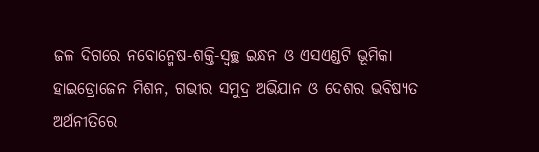ଜଳ ଦିଗରେ ନବୋନ୍ମେଷ-ଶକ୍ତି-ସ୍ୱଚ୍ଛ ଇନ୍ଧନ ଓ ଏସଏଣ୍ଡଟି ଭୂମିକା ହାଇଡ୍ରୋଜେନ ମିଶନ, ଗଭୀର ସମୁଦ୍ର ଅଭିଯାନ ଓ ଦେଶର ଭବିଷ୍ୟତ ଅର୍ଥନୀତିରେ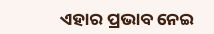ଏହାର ପ୍ରଭାବ ନେଇ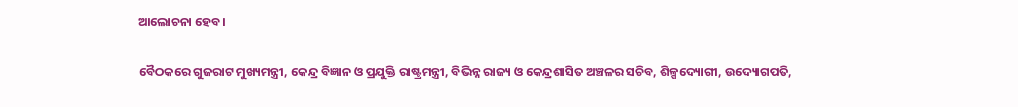ଆଲୋଚନା ହେବ ।

ବୈଠକରେ ଗୁଜରାଟ ମୁଖ୍ୟମନ୍ତ୍ରୀ, କେନ୍ଦ୍ର ବିଜ୍ଞାନ ଓ ପ୍ରଯୁକ୍ତି ରାଷ୍ଟ୍ରମନ୍ତ୍ରୀ, ବିଭିନ୍ନ ରାଜ୍ୟ ଓ କେନ୍ଦ୍ରଶାସିତ ଅଞ୍ଚଳର ସଚିବ, ଶିଳ୍ପଦ୍ୟୋଗୀ, ଉଦ୍ୟୋଗପତି,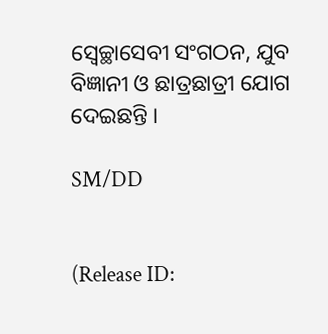ସ୍ୱେଚ୍ଛାସେବୀ ସଂଗଠନ, ଯୁବ ବିଜ୍ଞାନୀ ଓ ଛାତ୍ରଛାତ୍ରୀ ଯୋଗ ଦେଇଛନ୍ତି ।

SM/DD


(Release ID: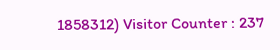1858312) Visitor Counter : 237